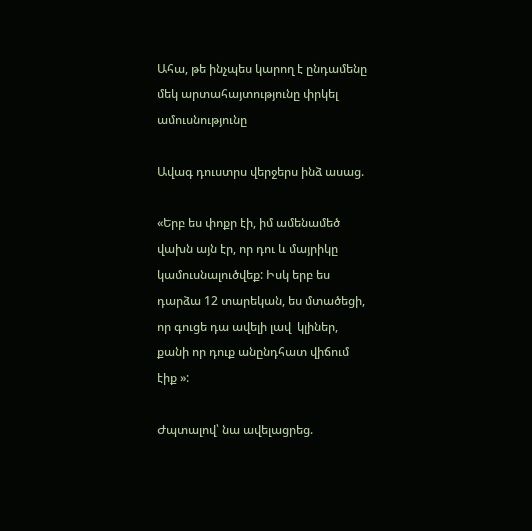Ահա, թե ինչպես կարող է ընդամենը մեկ արտահայտությունը փրկել ամուսնությունը

Ավագ դուստրս վերջերս ինձ ասաց.

«Երբ ես փոքր էի, իմ ամենամեծ վախն այն էր, որ դու և մայրիկը կամուսնալուծվեք: Իսկ երբ ես դարձա 12 տարեկան, ես մտածեցի, որ գուցե դա ավելի լավ  կլիներ, քանի որ դուք անընդհատ վիճում էիք »:

Ժպտալով՝ նա ավելացրեց.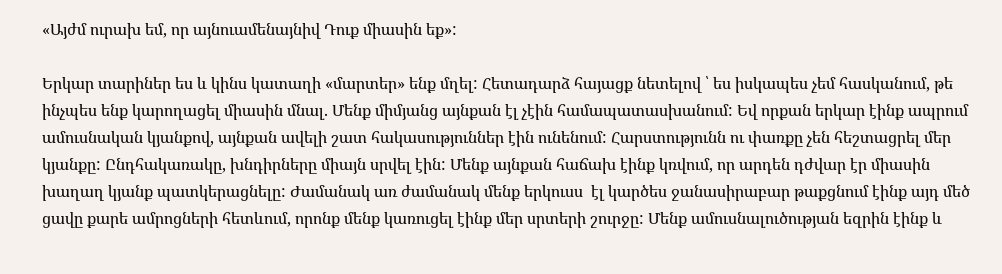«Այժմ ուրախ եմ, որ այնուամենայնիվ Դուք միասին եք»:

Երկար տարիներ ես և կինս կատաղի «մարտեր» ենք մղել: Հետադարձ հայացք նետելով ՝ ես իսկապես չեմ հասկանում, թե ինչպես ենք կարողացել միասին մնալ. Մենք միմյանց այնքան էլ չէին համապատասխանում: Եվ որքան երկար էինք ապրում ամուսնական կյանքով, այնքան ավելի շատ հակասություններ էին ունենում: Հարստությունն ու փառքը չեն հեշտացրել մեր կյանքը: Ընդհակառակը, խնդիրները միայն սրվել էին: Մենք այնքան հաճախ էինք կռվում, որ արդեն դժվար էր միասին խաղաղ կյանք պատկերացնելը: Ժամանակ առ ժամանակ մենք երկուսս  էլ կարծես ջանասիրաբար թաքցնում էինք այդ մեծ ցավը քարե ամրոցների հետևում, որոնք մենք կառուցել էինք մեր սրտերի շուրջը: Մենք ամուսնալուծության եզրին էինք և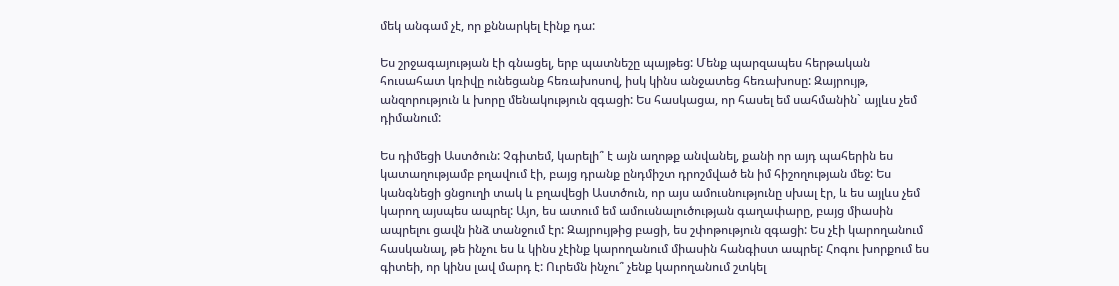մեկ անգամ չէ, որ քննարկել էինք դա:

Ես շրջագայության էի գնացել, երբ պատնեշը պայթեց: Մենք պարզապես հերթական հուսահատ կռիվը ունեցանք հեռախոսով, իսկ կինս անջատեց հեռախոսը: Զայրույթ, անզորություն և խորը մենակություն զգացի: Ես հասկացա, որ հասել եմ սահմանին` այլևս չեմ դիմանում:

Ես դիմեցի Աստծուն: Չգիտեմ, կարելի՞ է այն աղոթք անվանել, քանի որ այդ պահերին ես կատաղությամբ բղավում էի, բայց դրանք ընդմիշտ դրոշմված են իմ հիշողության մեջ: Ես կանգնեցի ցնցուղի տակ և բղավեցի Աստծուն, որ այս ամուսնությունը սխալ էր, և ես այլևս չեմ կարող այսպես ապրել: Այո, ես ատում եմ ամուսնալուծության գաղափարը, բայց միասին ապրելու ցավն ինձ տանջում էր: Զայրույթից բացի, ես շփոթություն զգացի: Ես չէի կարողանում հասկանալ, թե ինչու ես և կինս չէինք կարողանում միասին հանգիստ ապրել: Հոգու խորքում ես գիտեի, որ կինս լավ մարդ է: Ուրեմն ինչու՞ չենք կարողանում շտկել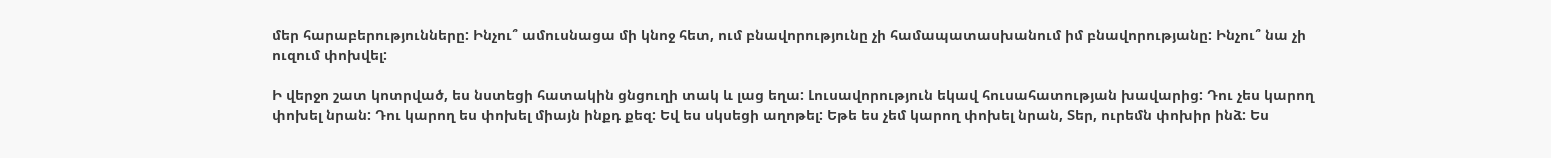մեր հարաբերությունները: Ինչու՞ ամուսնացա մի կնոջ հետ, ում բնավորությունը չի համապատասխանում իմ բնավորությանը: Ինչու՞ նա չի ուզում փոխվել:

Ի վերջո շատ կոտրված, ես նստեցի հատակին ցնցուղի տակ և լաց եղա: Լուսավորություն եկավ հուսահատության խավարից: Դու չես կարող փոխել նրան: Դու կարող ես փոխել միայն ինքդ քեզ: Եվ ես սկսեցի աղոթել: Եթե ես չեմ կարող փոխել նրան, Տեր, ուրեմն փոխիր ինձ: Ես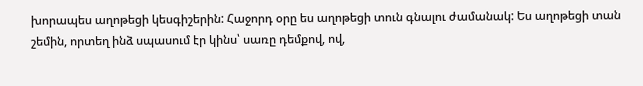խորապես աղոթեցի կեսգիշերին: Հաջորդ օրը ես աղոթեցի տուն գնալու ժամանակ: Ես աղոթեցի տան շեմին, որտեղ ինձ սպասում էր կինս՝ սառը դեմքով, ով,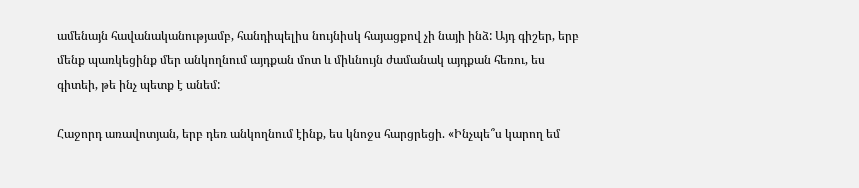ամենայն հավանականությամբ, հանդիպելիս նույնիսկ հայացքով չի նայի ինձ: Այդ գիշեր, երբ մենք պառկեցինք մեր անկողնում այդքան մոտ և միևնույն ժամանակ այդքան հեռու, ես գիտեի, թե ինչ պետք է անեմ:

Հաջորդ առավոտյան, երբ դեռ անկողնում էինք, ես կնոջս հարցրեցի. «Ինչպե՞ս կարող եմ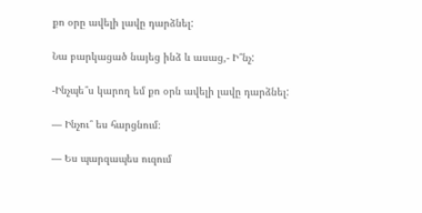քո օրը ավելի լավը դարձնել:

Նա բարկացած նայեց ինձ և ասաց,- Ի՞նչ:

-Ինչպե՞ս կարող եմ քո օրն ավելի լավը դարձնել:

— Ինչու՞ ես հարցնում։

— Ես պարզապես ուզում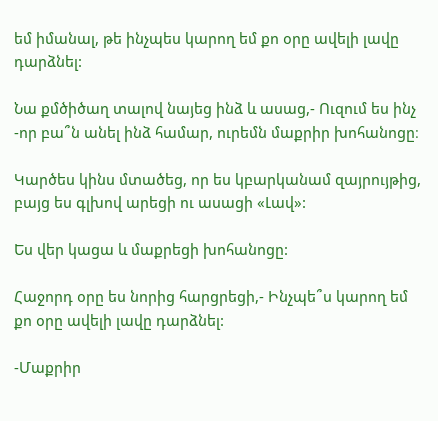եմ իմանալ, թե ինչպես կարող եմ քո օրը ավելի լավը դարձնել:

Նա քմծիծաղ տալով նայեց ինձ և ասաց,- Ուզում ես ինչ -որ բա՞ն անել ինձ համար, ուրեմն մաքրիր խոհանոցը։

Կարծես կինս մտածեց, որ ես կբարկանամ զայրույթից, բայց ես գլխով արեցի ու ասացի «Լավ»:

Ես վեր կացա և մաքրեցի խոհանոցը:

Հաջորդ օրը ես նորից հարցրեցի,- Ինչպե՞ս կարող եմ քո օրը ավելի լավը դարձնել:

-Մաքրիր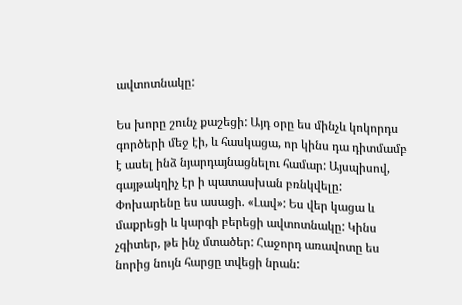ավտոտնակը:

Ես խորը շունչ քաշեցի: Այդ օրը ես մինչև կոկորդս գործերի մեջ էի, և հասկացա, որ կինս դա դիտմամբ է ասել ինձ նյարդայնացնելու համար: Այսպիսով, գայթակղիչ էր ի պատասխան բռնկվելը: Փոխարենը ես ասացի. «Լավ»: Ես վեր կացա և մաքրեցի և կարգի բերեցի ավտոտնակը: Կինս չգիտեր, թե ինչ մտածեր: Հաջորդ առավոտը ես նորից նույն հարցը տվեցի նրան: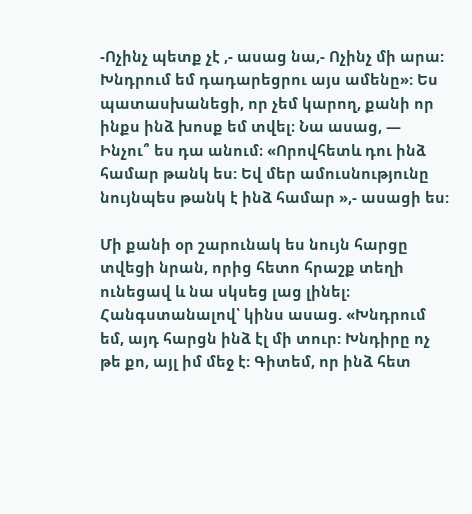-Ոչինչ պետք չէ ,- ասաց նա,- Ոչինչ մի արա: Խնդրում եմ դադարեցրու այս ամենը»: Ես պատասխանեցի, որ չեմ կարող, քանի որ ինքս ինձ խոսք եմ տվել։ Նա ասաց, — Ինչու՞ ես դա անում։ «Որովհետև դու ինձ համար թանկ ես: Եվ մեր ամուսնությունը նույնպես թանկ է ինձ համար »,- ասացի ես:

Մի քանի օր շարունակ ես նույն հարցը տվեցի նրան, որից հետո հրաշք տեղի ունեցավ և նա սկսեց լաց լինել։ Հանգստանալով՝ կինս ասաց. «Խնդրում եմ, այդ հարցն ինձ էլ մի տուր: Խնդիրը ոչ թե քո, այլ իմ մեջ է: Գիտեմ, որ ինձ հետ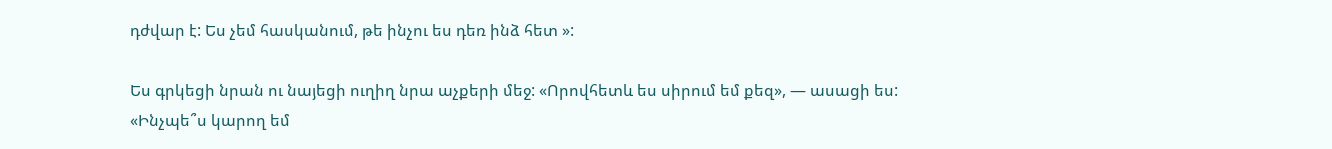դժվար է: Ես չեմ հասկանում, թե ինչու ես դեռ ինձ հետ »:

Ես գրկեցի նրան ու նայեցի ուղիղ նրա աչքերի մեջ: «Որովհետև ես սիրում եմ քեզ», — ասացի ես: «Ինչպե՞ս կարող եմ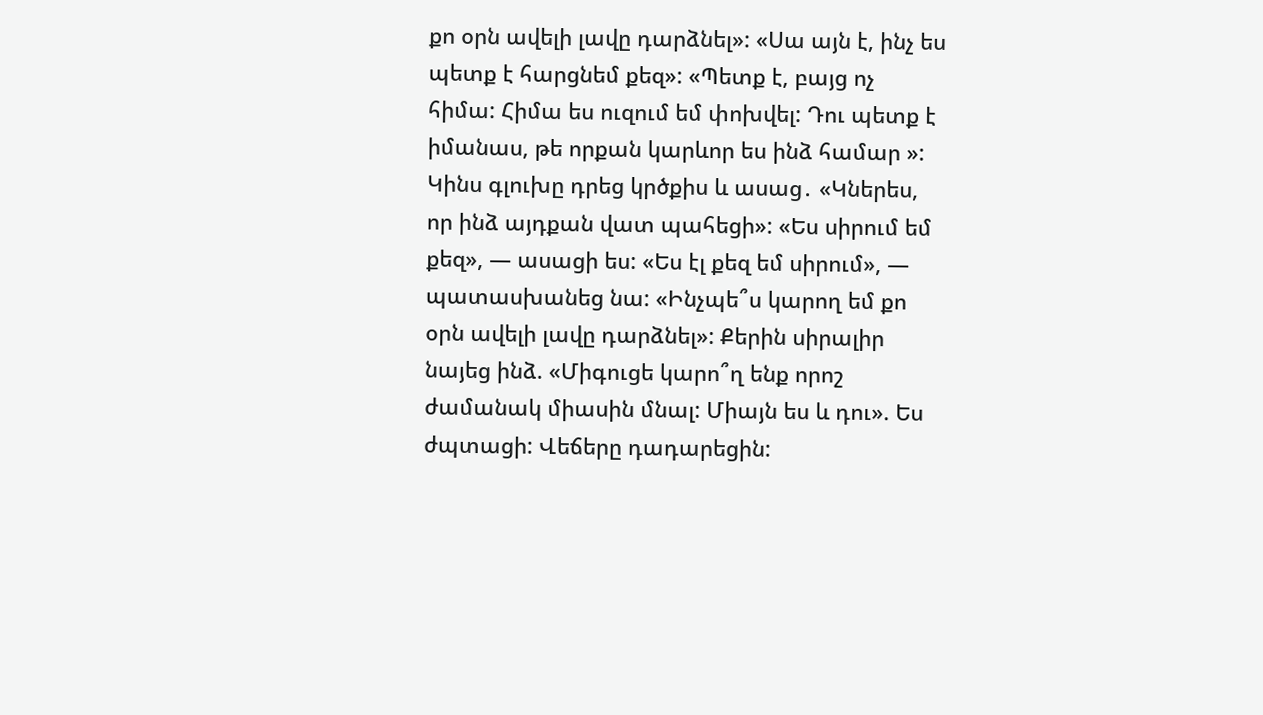քո օրն ավելի լավը դարձնել»: «Սա այն է, ինչ ես պետք է հարցնեմ քեզ»: «Պետք է, բայց ոչ հիմա: Հիմա ես ուզում եմ փոխվել: Դու պետք է իմանաս, թե որքան կարևոր ես ինձ համար »: Կինս գլուխը դրեց կրծքիս և ասաց․ «Կներես, որ ինձ այդքան վատ պահեցի»: «Ես սիրում եմ քեզ», — ասացի ես: «Ես էլ քեզ եմ սիրում», — պատասխանեց նա: «Ինչպե՞ս կարող եմ քո օրն ավելի լավը դարձնել»: Քերին սիրալիր նայեց ինձ. «Միգուցե կարո՞ղ ենք որոշ ժամանակ միասին մնալ: Միայն ես և դու». Ես ժպտացի: Վեճերը դադարեցին: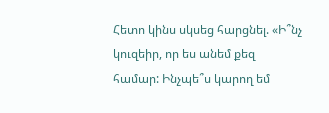Հետո կինս սկսեց հարցնել. «Ի՞նչ կուզեիր, որ ես անեմ քեզ համար: Ինչպե՞ս կարող եմ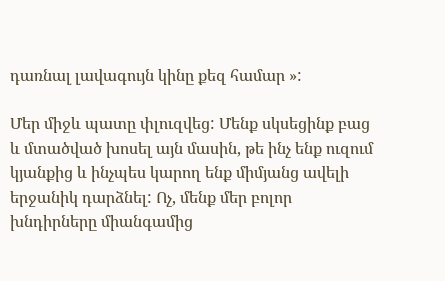դառնալ լավագույն կինը քեզ համար »:

Մեր միջև պատը փլուզվեց: Մենք սկսեցինք բաց և մտածված խոսել այն մասին, թե ինչ ենք ուզում կյանքից և ինչպես կարող ենք միմյանց ավելի երջանիկ դարձնել: Ոչ, մենք մեր բոլոր խնդիրները միանգամից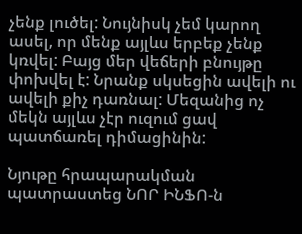չենք լուծել: Նույնիսկ չեմ կարող ասել, որ մենք այլևս երբեք չենք կռվել: Բայց մեր վեճերի բնույթը փոխվել է: Նրանք սկսեցին ավելի ու ավելի քիչ դառնալ: Մեզանից ոչ մեկն այլևս չէր ուզում ցավ պատճառել դիմացինին:

Նյութը հրապարակման պատրաստեց ՆՈՐ ԻՆՖՈ-ն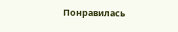Понравилась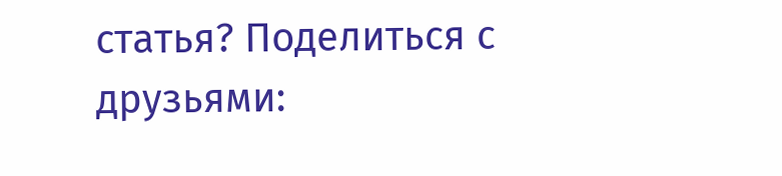статья? Поделиться с друзьями: